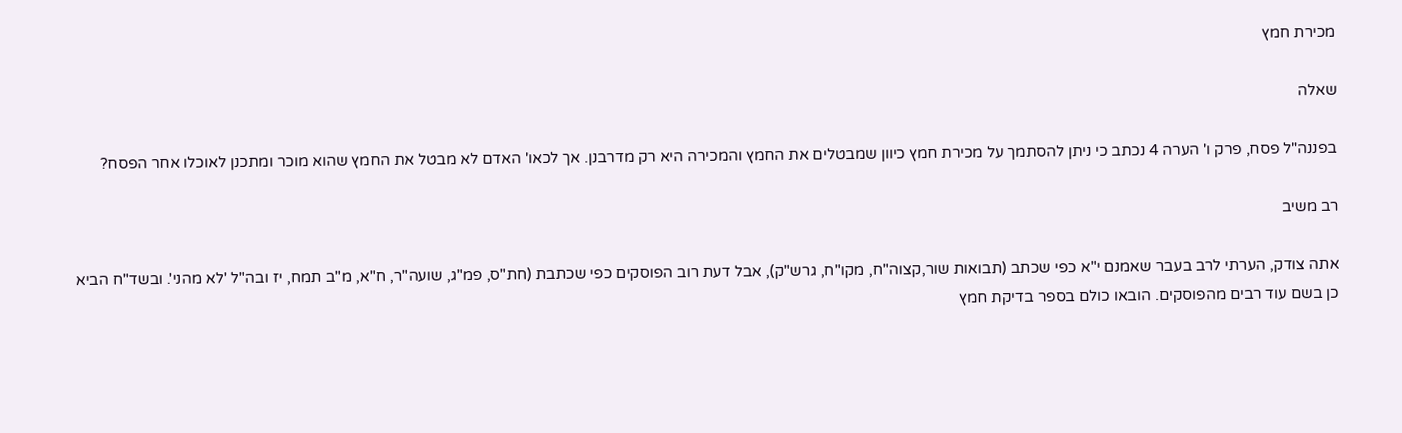מכירת חמץ

שאלה

בפננה"ל פסח, פרק ו' הערה 4 נכתב כי ניתן להסתמך על מכירת חמץ כיוון שמבטלים את החמץ והמכירה היא רק מדרבנן. אך לכאו' האדם לא מבטל את החמץ שהוא מוכר ומתכנן לאוכלו אחר הפסח?

רב משיב

אתה צודק, הערתי לרב בעבר שאמנם י"א כפי שכתב (תבואות שור,קצוה"ח, מקו"ח, גרש"ק), אבל דעת רוב הפוסקים כפי שכתבת (חת"ס, פמ"ג, שועה"ר, ח"א, מ"ב תמח, יז ובה"ל 'לא מהני'. ובשד"ח הביא כן בשם עוד רבים מהפוסקים. הובאו כולם בספר בדיקת חמץ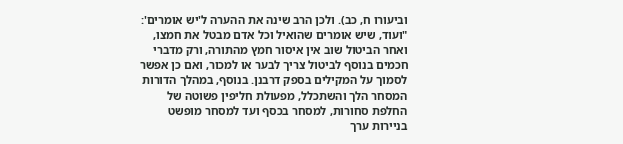וביעורו ח, כב). ולכן הרב שינה את ההערה ל'יש אומרים': "ועוד, שיש אומרים שהואיל וכל אדם מבטל את חמצו, ואחר הביטול שוב אין איסור חמץ מהתורה, ורק מדברי חכמים בנוסף לביטול צריך לבער או למכור, ואם כן אפשר לסמוך על המקילים בספק דרבנן. בנוסף, במהלך הדורות המסחר הלך והשתכלל, מפעולת חליפין פשוטה של החלפת סחורות, למסחר בכסף ועד למסחר מופשט בניירות ערך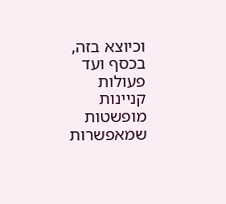וכיוצא בזה, בכסף ועד פעולות קניינות מופשטות שמאפשרות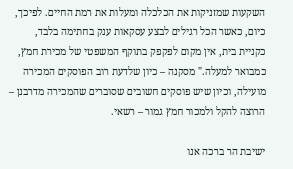השקעות שמזניקות את הכלכלה ומעלות את רמת החיים. לפיכך, כיום, כאשר הכל רגילים לבצע עסקאות ענק בחתימה בלבד, כקניית בית, אין מקום לפקפק בתוקף המשפטי של מכירת חמץ, כמבואר למעלה." מסקנה – כיון שלדעת רוב הפוסקים המכירה מועילה, וכיון שיש פוסקים חשובים שסוברים שהמכירה מדרבנן – הרוצה להקל ולמכור חמץ גמור – רשאי.

ישיבת הר ברכה אנו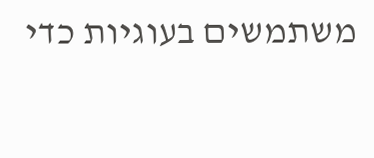משתמשים בעוגיות כדי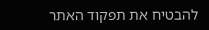להבטיח את תפקוד האתר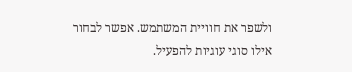ולשפר את חוויית המשתמש. אפשר לבחור אילו סוגי עוגיות להפעיל.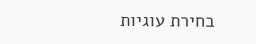בחירת עוגיות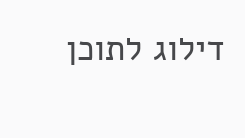דילוג לתוכן